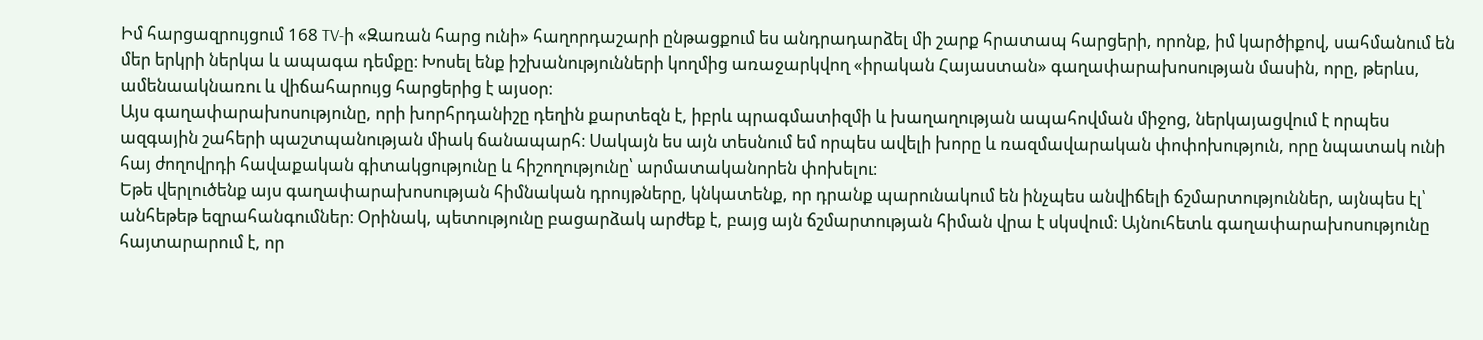Իմ հարցազրույցում 168 TV-ի «Զառան հարց ունի» հաղորդաշարի ընթացքում ես անդրադարձել մի շարք հրատապ հարցերի, որոնք, իմ կարծիքով, սահմանում են մեր երկրի ներկա և ապագա դեմքը։ Խոսել ենք իշխանությունների կողմից առաջարկվող «իրական Հայաստան» գաղափարախոսության մասին, որը, թերևս, ամենաակնառու և վիճահարույց հարցերից է այսօր։
Այս գաղափարախոսությունը, որի խորհրդանիշը դեղին քարտեզն է, իբրև պրագմատիզմի և խաղաղության ապահովման միջոց, ներկայացվում է որպես ազգային շահերի պաշտպանության միակ ճանապարհ։ Սակայն ես այն տեսնում եմ որպես ավելի խորը և ռազմավարական փոփոխություն, որը նպատակ ունի հայ ժողովրդի հավաքական գիտակցությունը և հիշողությունը՝ արմատականորեն փոխելու։
Եթե վերլուծենք այս գաղափարախոսության հիմնական դրույթները, կնկատենք, որ դրանք պարունակում են ինչպես անվիճելի ճշմարտություններ, այնպես էլ՝ անհեթեթ եզրահանգումներ։ Օրինակ, պետությունը բացարձակ արժեք է, բայց այն ճշմարտության հիման վրա է սկսվում։ Այնուհետև գաղափարախոսությունը հայտարարում է, որ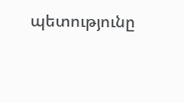պետությունը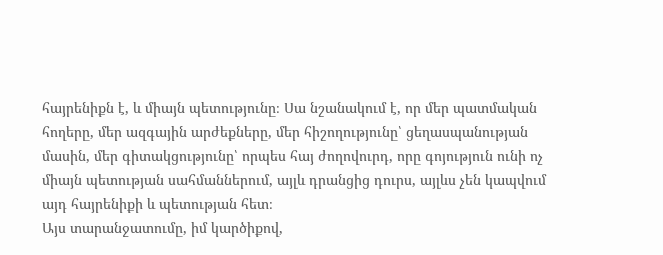հայրենիքն է, և միայն պետությունը։ Սա նշանակում է, որ մեր պատմական հողերը, մեր ազգային արժեքները, մեր հիշողությունը՝ ցեղասպանության մասին, մեր գիտակցությունը՝ որպես հայ ժողովուրդ, որը գոյություն ունի ոչ միայն պետության սահմաններում, այլև դրանցից դուրս, այլևս չեն կապվում այդ հայրենիքի և պետության հետ։
Այս տարանջատումը, իմ կարծիքով,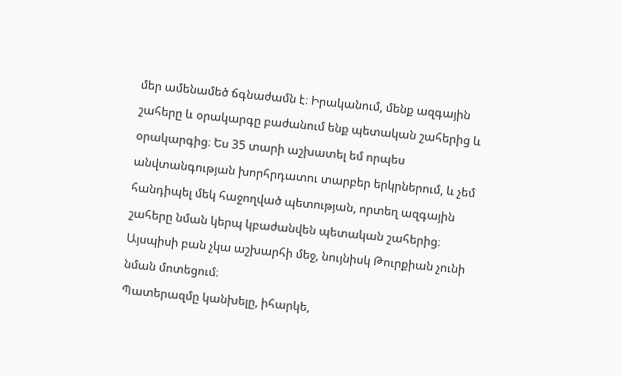մեր ամենամեծ ճգնաժամն է։ Իրականում, մենք ազգային շահերը և օրակարգը բաժանում ենք պետական շահերից և օրակարգից։ Ես 35 տարի աշխատել եմ որպես անվտանգության խորհրդատու տարբեր երկրներում, և չեմ հանդիպել մեկ հաջողված պետության, որտեղ ազգային շահերը նման կերպ կբաժանվեն պետական շահերից։ Այսպիսի բան չկա աշխարհի մեջ, նույնիսկ Թուրքիան չունի նման մոտեցում։
Պատերազմը կանխելը, իհարկե,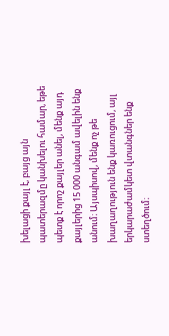խելացի քայլ է, բայց այն պատերազմը կանխելու համար, եթե պետք է որոշ քայլեր անել, մենք այդ քայլերից 15 000 անգամ ավելին ենք անում։ Այսպիսով, մենք ոչ թե խաղաղություն ենք կառուցում, այլ երկարաժամկետ վտանգներ ենք ստեղծում։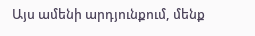Այս ամենի արդյունքում, մենք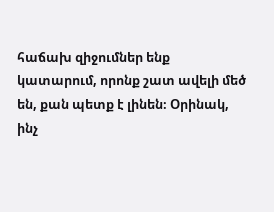հաճախ զիջումներ ենք կատարում, որոնք շատ ավելի մեծ են, քան պետք է լինեն։ Օրինակ, ինչ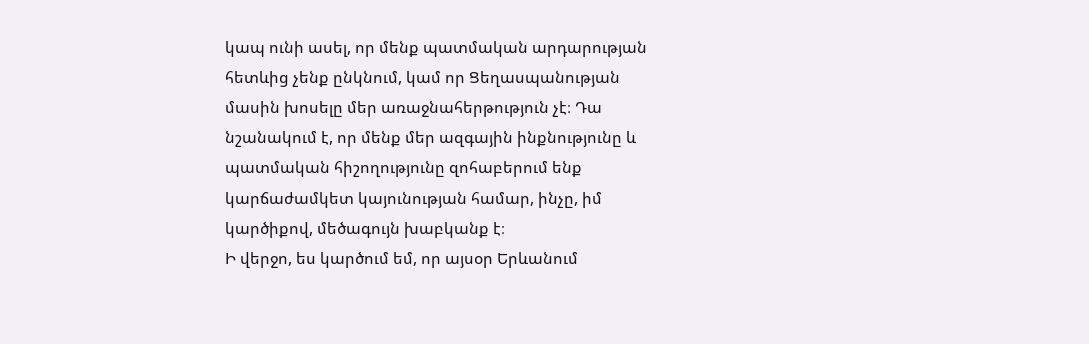կապ ունի ասել, որ մենք պատմական արդարության հետևից չենք ընկնում, կամ որ Ցեղասպանության մասին խոսելը մեր առաջնահերթություն չէ։ Դա նշանակում է, որ մենք մեր ազգային ինքնությունը և պատմական հիշողությունը զոհաբերում ենք կարճաժամկետ կայունության համար, ինչը, իմ կարծիքով, մեծագույն խաբկանք է։
Ի վերջո, ես կարծում եմ, որ այսօր Երևանում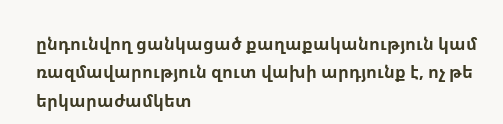ընդունվող ցանկացած քաղաքականություն կամ ռազմավարություն զուտ վախի արդյունք է, ոչ թե երկարաժամկետ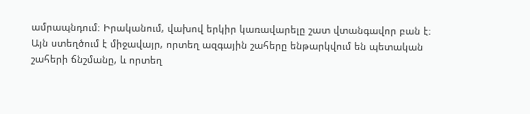ամրապնդում։ Իրականում, վախով երկիր կառավարելը շատ վտանգավոր բան է։ Այն ստեղծում է միջավայր, որտեղ ազգային շահերը ենթարկվում են պետական շահերի ճնշմանը, և որտեղ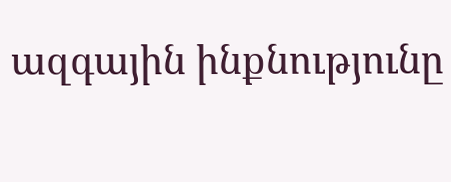ազգային ինքնությունը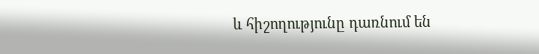և հիշողությունը դառնում են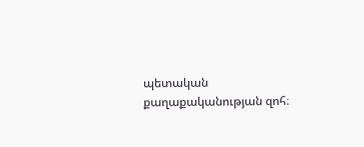պետական քաղաքականության զոհ։